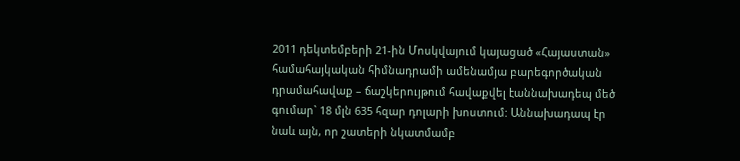2011 դեկտեմբերի 21-ին Մոսկվայում կայացած «Հայաստան» համահայկական հիմնադրամի ամենամյա բարեգործական դրամահավաք – ճաշկերույթում հավաքվել էաննախադեպ մեծ գումար` 18 մլն 635 հզար դոլարի խոստում: Աննախադապ էր նաև այն, որ շատերի նկատմամբ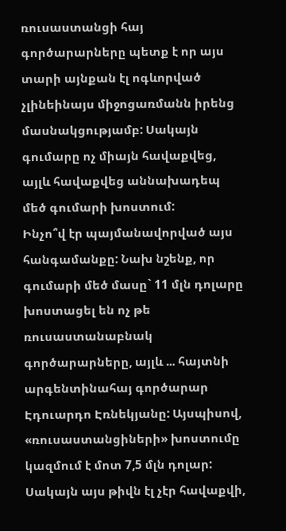ռուսաստանցի հայ գործարարները պետք է որ այս տարի այնքան էլ ոգևորված չլինեինայս միջոցառմանն իրենց մասնակցությամբ: Սակայն գումարը ոչ միայն հավաքվեց, այլև հավաքվեց աննախադեպ մեծ գումարի խոստում:
Ինչո՞վ էր պայմանավորված այս հանգամանքը: Նախ նշենք, որ գումարի մեծ մասը` 11 մլն դոլարը խոստացել են ոչ թե ռուսաստանաբնակ գործարարները, այլև ... հայտնի արգենտինահայ գործարար Էդուարդո Էռնեկյանը: Այսպիսով, «ռուսաստանցիների» խոստումը կազմում է մոտ 7,5 մլն դոլար: Սակայն այս թիվն էլ չէր հավաքվի,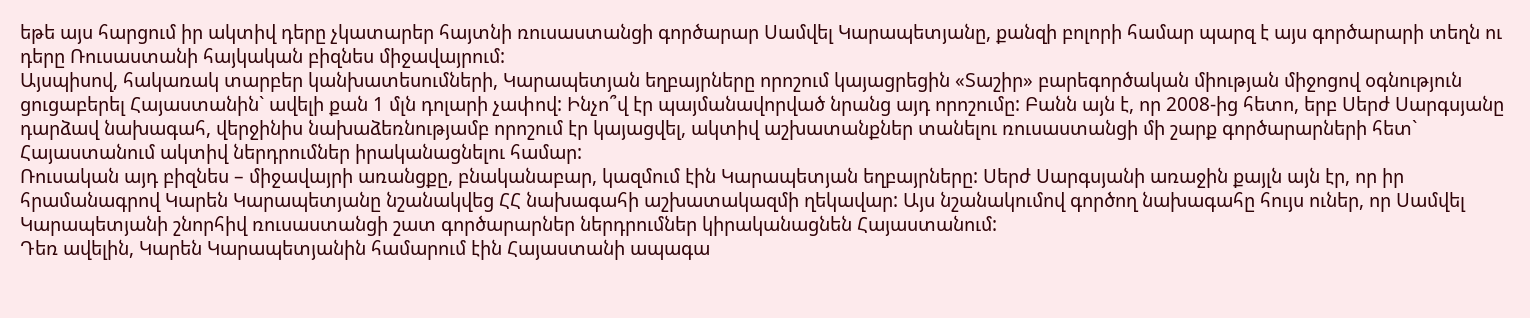եթե այս հարցում իր ակտիվ դերը չկատարեր հայտնի ռուսաստանցի գործարար Սամվել Կարապետյանը, քանզի բոլորի համար պարզ է այս գործարարի տեղն ու դերը Ռուսաստանի հայկական բիզնես միջավայրում:
Այսպիսով, հակառակ տարբեր կանխատեսումների, Կարապետյան եղբայրները որոշում կայացրեցին «Տաշիր» բարեգործական միության միջոցով օգնություն ցուցաբերել Հայաստանին` ավելի քան 1 մլն դոլարի չափով: Ինչո՞վ էր պայմանավորված նրանց այդ որոշումը: Բանն այն է, որ 2008-ից հետո, երբ Սերժ Սարգսյանը դարձավ նախագահ, վերջինիս նախաձեռնությամբ որոշում էր կայացվել, ակտիվ աշխատանքներ տանելու ռուսաստանցի մի շարք գործարարների հետ` Հայաստանում ակտիվ ներդրումներ իրականացնելու համար:
Ռուսական այդ բիզնես – միջավայրի առանցքը, բնականաբար, կազմում էին Կարապետյան եղբայրները: Սերժ Սարգսյանի առաջին քայլն այն էր, որ իր հրամանագրով Կարեն Կարապետյանը նշանակվեց ՀՀ նախագահի աշխատակազմի ղեկավար: Այս նշանակումով գործող նախագահը հույս ուներ, որ Սամվել Կարապետյանի շնորհիվ ռուսաստանցի շատ գործարարներ ներդրումներ կիրականացնեն Հայաստանում:
Դեռ ավելին, Կարեն Կարապետյանին համարում էին Հայաստանի ապագա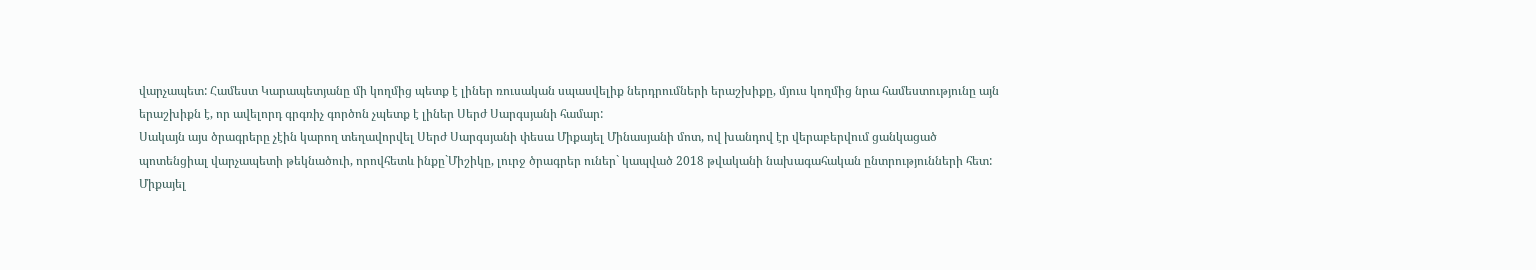վարչապետ: Համեստ Կարապետյանը մի կողմից պետք է լիներ ռուսական սպասվելիք ներդրումների երաշխիքը, մյուս կողմից նրա համեստությունը այն երաշխիքն է, որ ավելորդ գրգռիչ գործոն չպետք է լիներ Սերժ Սարգսյանի համար:
Սակայն այս ծրագրերը չէին կարող տեղավորվել Սերժ Սարգսյանի փեսա Միքայել Մինասյանի մոտ, ով խանդով էր վերաբերվում ցանկացած պոտենցիալ վարչապետի թեկնածուի, որովհետև ինքը`Միշիկը, լուրջ ծրագրեր ուներ` կապված 2018 թվականի նախագահական ընտրությունների հետ:
Միքայել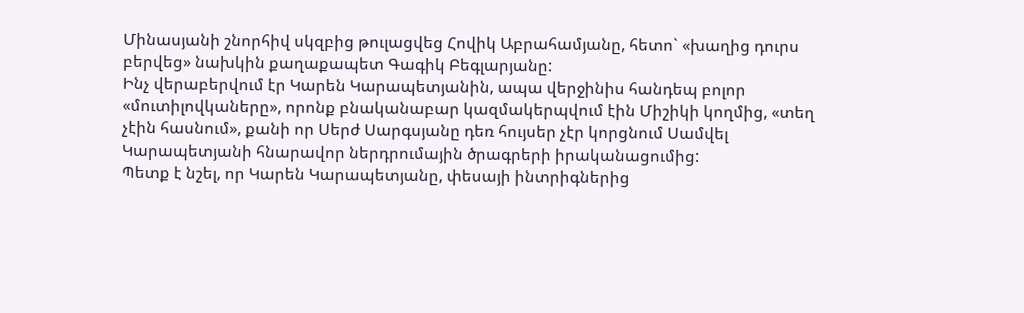Մինասյանի շնորհիվ սկզբից թուլացվեց Հովիկ Աբրահամյանը, հետո` «խաղից դուրս բերվեց» նախկին քաղաքապետ Գագիկ Բեգլարյանը:
Ինչ վերաբերվում էր Կարեն Կարապետյանին, ապա վերջինիս հանդեպ բոլոր «մուտիլովկաները», որոնք բնականաբար կազմակերպվում էին Միշիկի կողմից, «տեղ չէին հասնում», քանի որ Սերժ Սարգսյանը դեռ հույսեր չէր կորցնում Սամվել Կարապետյանի հնարավոր ներդրումային ծրագրերի իրականացումից:
Պետք է նշել, որ Կարեն Կարապետյանը, փեսայի ինտրիգներից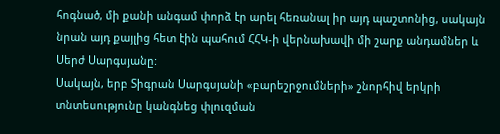հոգնած, մի քանի անգամ փորձ էր արել հեռանալ իր այդ պաշտոնից, սակայն նրան այդ քայլից հետ էին պահում ՀՀԿ-ի վերնախավի մի շարք անդամներ և Սերժ Սարգսյանը:
Սակայն, երբ Տիգրան Սարգսյանի «բարեշրջումների» շնորհիվ երկրի տնտեսությունը կանգնեց փլուզման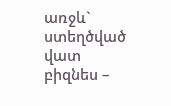առջև` ստեղծված վատ բիզնես –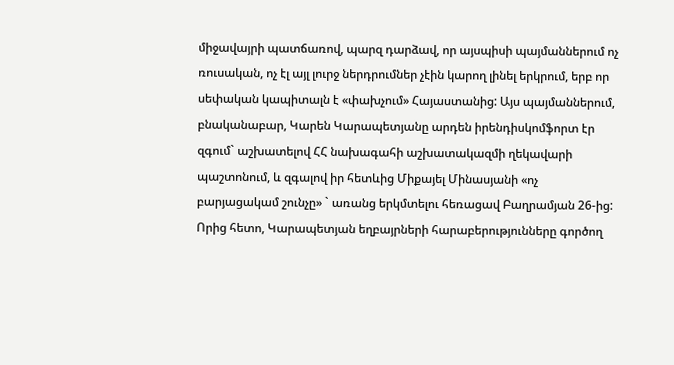միջավայրի պատճառով, պարզ դարձավ, որ այսպիսի պայմաններում ոչ ռուսական, ոչ էլ այլ լուրջ ներդրումներ չէին կարող լինել երկրում, երբ որ սեփական կապիտալն է «փախչում» Հայաստանից: Այս պայմաններում, բնականաբար, Կարեն Կարապետյանը արդեն իրենդիսկոմֆորտ էր զգում` աշխատելով ՀՀ նախագահի աշխատակազմի ղեկավարի պաշտոնում, և զգալով իր հետևից Միքայել Մինասյանի «ոչ բարյացակամ շունչը» ` առանց երկմտելու հեռացավ Բաղրամյան 26-ից: Որից հետո, Կարապետյան եղբայրների հարաբերությունները գործող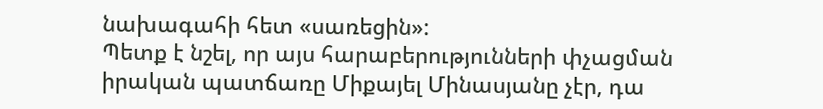նախագահի հետ «սառեցին»:
Պետք է նշել, որ այս հարաբերությունների փչացման իրական պատճառը Միքայել Մինասյանը չէր, դա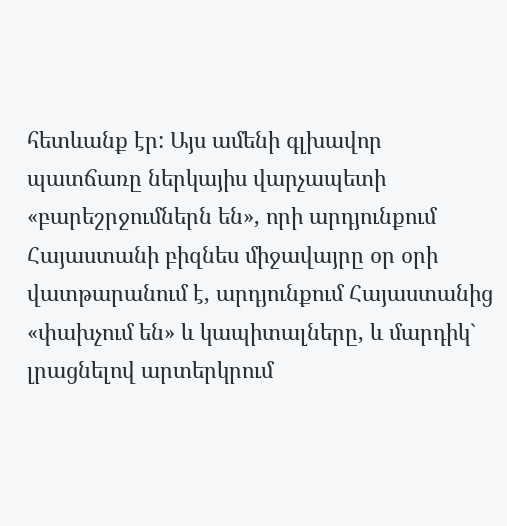հետևանք էր: Այս ամենի գլխավոր պատճառը ներկայիս վարչապետի «բարեշրջումներն են», որի արդյունքում Հայաստանի բիզնես միջավայրը օր օրի վատթարանում է, արդյունքում Հայաստանից «փախչում են» և կապիտալները, և մարդիկ` լրացնելով արտերկրում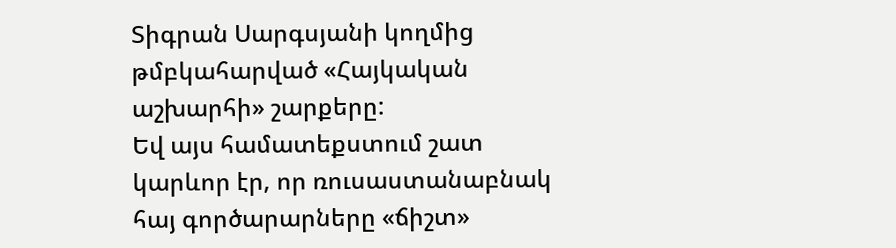Տիգրան Սարգսյանի կողմից թմբկահարված «Հայկական աշխարհի» շարքերը:
Եվ այս համատեքստում շատ կարևոր էր, որ ռուսաստանաբնակ հայ գործարարները «ճիշտ»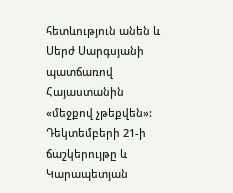հետևություն անեն և Սերժ Սարգսյանի պատճառով Հայաստանին «մեջքով չթեքվեն»: Դեկտեմբերի 21-ի ճաշկերույթը և Կարապետյան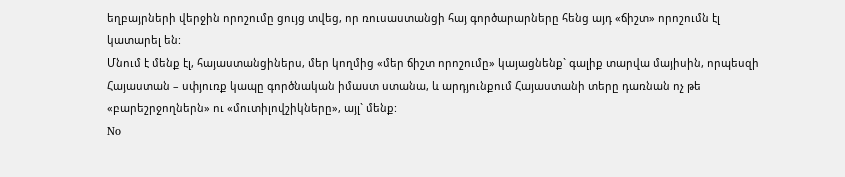եղբայրների վերջին որոշումը ցույց տվեց, որ ռուսաստանցի հայ գործարարները հենց այդ «ճիշտ» որոշումն էլ կատարել են:
Մնում է մենք էլ, հայաստանցիներս, մեր կողմից «մեր ճիշտ որոշումը» կայացնենք` գալիք տարվա մայիսին, որպեսզի Հայաստան – սփյուռք կապը գործնական իմաստ ստանա, և արդյունքում Հայաստանի տերը դառնան ոչ թե «բարեշրջողներն» ու «մուտիլովշիկները», այլ` մենք:
No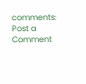comments:
Post a Comment